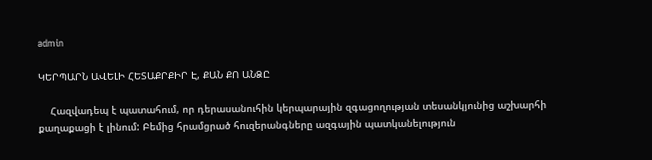admin

ԿԵՐՊԱՐՆ ԱՎԵԼԻ ՀԵՏԱՔՐՔԻՐ Է, ՔԱՆ ՔՈ ԱՆՁԸ

    Հազվադեպ է պատահում, որ դերասանուհին կերպարային զգացողության տեսանկյունից աշխարհի քաղաքացի է լինում: Բեմից հրամցրած հուզերանգները ազգային պատկանելություն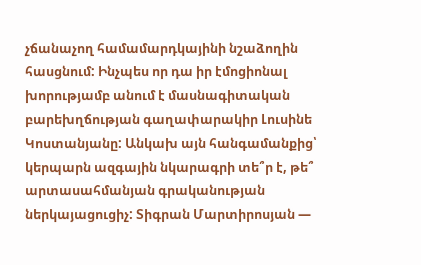չճանաչող համամարդկայինի նշաձողին հասցնում: Ինչպես որ դա իր էմոցիոնալ խորությամբ անում է մասնագիտական բարեխղճության գաղափարակիր Լուսինե Կոստանյանը: Անկախ այն հանգամանքից՝ կերպարն ազգային նկարագրի տե՞ր է, թե՞ արտասահմանյան գրականության ներկայացուցիչ: Տիգրան Մարտիրոսյան —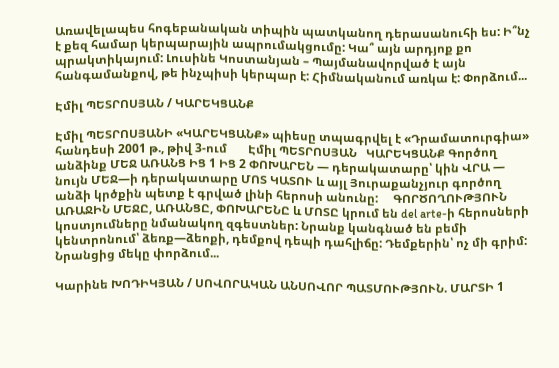Առավելապես հոգեբանական տիպին պատկանող դերասանուհի ես: Ի՞նչ է քեզ համար կերպարային ապրումակցումը: Կա՞ այն արդյոք քո պրակտիկայում: Լուսինե Կոստանյան – Պայմանավորված է այն հանգամանքով, թե ինչպիսի կերպար է: Հիմնականում առկա է: Փորձում...

Էմիլ ՊԵՏՐՈՍՅԱՆ / ԿԱՐԵԿՑԱՆՔ

Էմիլ ՊԵՏՐՈՍՅԱՆԻ «ԿԱՐԵԿՑԱՆՔ» պիեսը տպագրվել է «Դրամատուրգիա» հանդեսի 2001 թ., թիվ 3-ում       Էմիլ ՊԵՏՐՈՍՅԱՆ   ԿԱՐԵԿՑԱՆՔ Գործող անձինք ՄԵՋ ԱՌԱՆՑ ԻՑ 1 ԻՑ 2 ՓՈԽԱՐԵՆ — դերակատարը՝ կին ՎՐԱ — նույն ՄԵՋ—ի դերակատարը ՄՈՏ ԿԱՏՈՒ և այլ Յուրաքանչյուր գործող անձի կրծքին պետք է գրված լինի հերոսի անունը:     ԳՈՐԾՈՂՈՒԹՅՈՒՆ ԱՌԱՋԻՆ ՄԵՋԸ, ԱՌԱՆՑԸ, ՓՈԽԱՐԵՆԸ և ՄՈՏԸ կրում են del arte-ի հերոսների կոստյումները նմանակող զգեստներ: Նրանք կանգնած են բեմի կենտրոնում՝ ձեռք—ձեոքի, դեմքով դեպի դահլիճը: Դեմքերին՝ ոչ մի գրիմ: Նրանցից մեկը փորձում...

Կարինե ԽՈԴԻԿՅԱՆ / ՍՈՎՈՐԱԿԱՆ ԱՆՍՈՎՈՐ ՊԱՏՄՈՒԹՅՈՒՆ. ՄԱՐՏԻ 1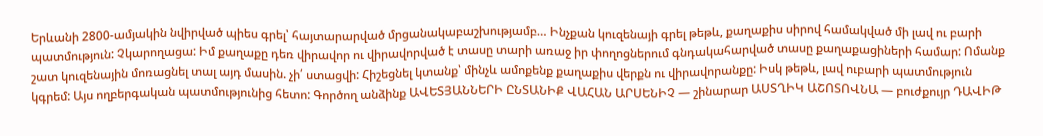Երևանի 2800-ամյակին նվիրված պիես գրել՝ հայտարարված մրցանակաբաշխությամբ… Ինչքան կուզենայի գրել թեթև, քաղաքիս սիրով համակված մի լավ ու բարի պատմություն: Չկարողացա: Իմ քաղաքը դեռ վիրավոր ու վիրավորված է տասը տարի առաջ իր փողոցներում գնդակահարված տասը քաղաքացիների համար: Ոմանք շատ կուզենային մոռացնել տալ այդ մասին. չի՛ ստացվի: Հիշեցնել կտանք՝ մինչև ամոքենք քաղաքիս վերքն ու վիրավորանքը: Իսկ թեթև, լավ ուբարի պատմություն կգրեմ: Այս ողբերգական պատմությունից հետո: Գործող անձինք ԱՎԵՏՅԱՆՆԵՐԻ ԸՆՏԱՆԻՔ ՎԱՀԱՆ ԱՐՍԵՆԻՉ — շինարար ԱՍՏՂԻԿ ԱՇՈՏՈՎՆԱ — բուժքույր ԴԱՎԻԹ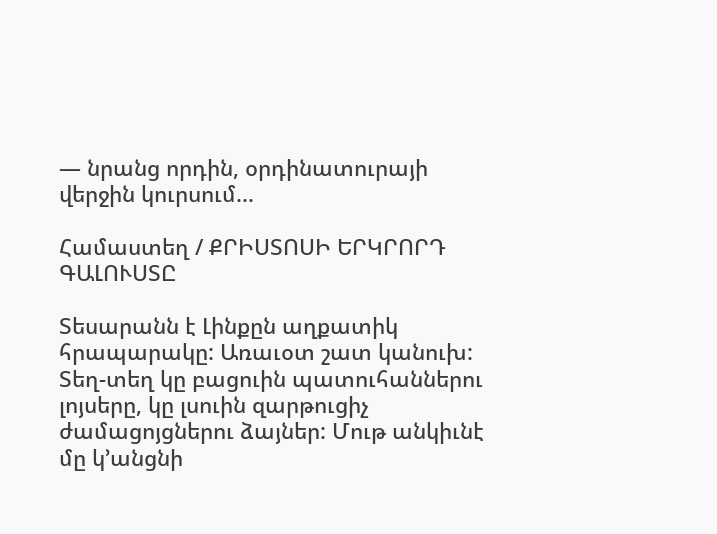— նրանց որդին, օրդինատուրայի վերջին կուրսում...

Համաստեղ / ՔՐԻՍՏՈՍԻ ԵՐԿՐՈՐԴ ԳԱԼՈՒՍՏԸ

Տեսարանն է Լինքըն աղքատիկ հրապարակը: Առաւօտ շատ կանուխ: Տեղ-տեղ կը բացուին պատուհաններու լոյսերը, կը լսուին զարթուցիչ ժամացոյցներու ձայներ: Մութ անկիւնէ մը կ’անցնի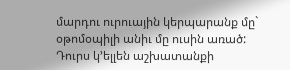մարդու ուրուային կերպարանք մը` օթոմօպիլի անիւ մը ուսին առած: Դուրս կ’ելլեն աշխատանքի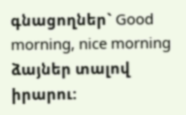գնացողներ` Good morning, nice morning ձայներ տալով իրարու: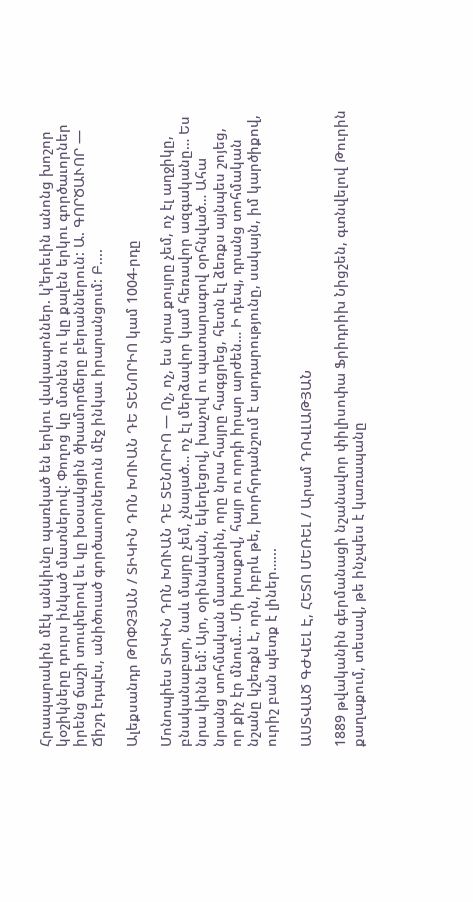Հրապարակին մէկ անկիւնը պառկած են երկու վակապոններ. կ’երեւին անոնց խոշոր կօշիկները դուրս ինկած մատներով: Փողոց կը մտնեն ու կը քալեն երկու գործաւորներ իրենց ճաշի տուփերով եւ կը խօսակցին ծխամորճերը բերաններուն: Ա. ԳՈՐԾԱՒՈՐ — Ճիշդ էդպէս, անիծուած գործաւորներուն մէջ ինկաւ իրարանցում: Բ....

Ալեքսանդր ԹՈՓՉՅԱՆ / ՏԻԿԻՆ ԴՈՆ ԽՈՒԱՆ ԴԵ ՏԵՆՈՐԻՈ կամ 1004-րդը

Մոնոպիես ՏԻԿԻՆ ԴՈՆ ԽՈՒԱՆ ԴԵ ՏԵՆՈՐԻՈ — Ոչ, ոչ, ես նրա քույրը չեմ, ոչ էլ աղջիկը, բնականաբար, նաև մայրը չեմ, չնայած… ոչ էլ մերձավոր կամ հեռավոր ազգականը… Ես նրա կինն եմ: Այո, օրինական, եկեղեցով, խաչով ու պատարագով օրհնված… Ահա նրանց տոհմական մատանին, որը նրա հայրը հագցրեց, հետն էլ ձեռքս այնպես շոյեց, որ քիչ էր մնում… Մի խոսքով, հայր ու որդի իրար արժեն… Ի դեպ, դրանց տոհմական նշանը կշեռքն է, որն, իբրև թե, խորհրդանշում է արդարությունը, սակայն, իմ կարծիքով, ուրիշ բան պետք է լիներ…...

ԱՍՏՎԱԾ ԳԺՎԵԼ Է, ՀԵՏՈ ՄԵՌԵԼ / Արամ ԴՈՎԼԱԹՅԱՆ

1889 թվականին գերմանացի նշանավոր փիլիսոփա Ֆրիդրիխ Նիցշեն, գտնվելով Թուրին քաղաքում, տեսավ, թե ինչպես է կառապանը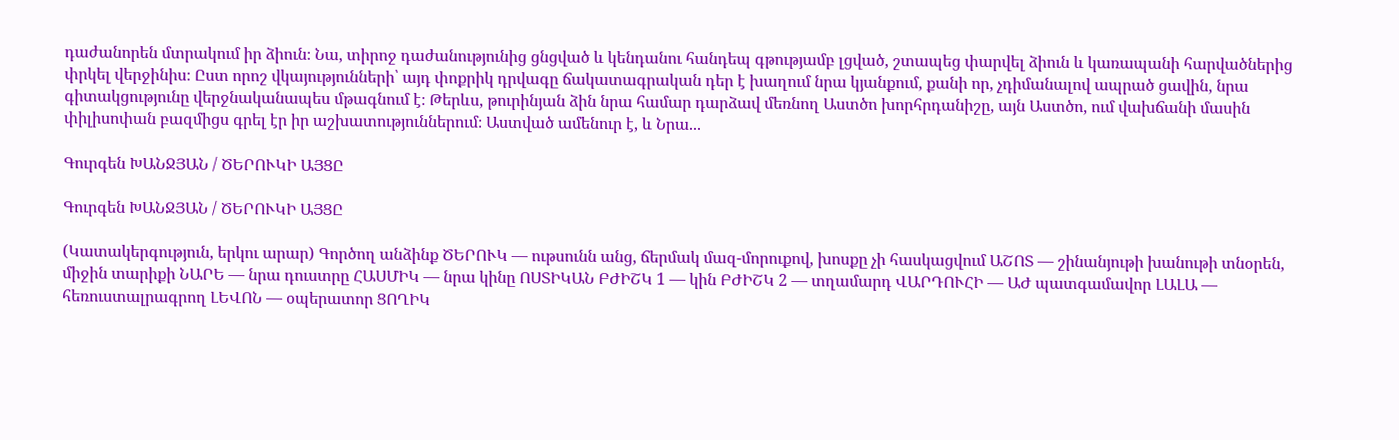դաժանորեն մտրակում իր ձիուն։ Նա, տիրոջ դաժանությունից ցնցված և կենդանու հանդեպ գթությամբ լցված, շտապեց փարվել ձիուն և կառապանի հարվածներից փրկել վերջինիս։ Ըստ որոշ վկայությունների՝ այդ փոքրիկ դրվագը ճակատագրական դեր է խաղում նրա կյանքում, քանի որ, չդիմանալով ապրած ցավին, նրա գիտակցությունը վերջնականապես մթագնում է։ Թերևս, թուրինյան ձին նրա համար դարձավ մեռնող Աստծո խորհրդանիշը, այն Աստծո, ում վախճանի մասին փիլիսոփան բազմիցս գրել էր իր աշխատություններում։ Աստված ամենուր է, և Նրա...

Գուրգեն ԽԱՆՋՅԱՆ / ԾԵՐՈՒԿԻ ԱՅՑԸ

Գուրգեն ԽԱՆՋՅԱՆ / ԾԵՐՈՒԿԻ ԱՅՑԸ

(Կատակերգություն, երկու արար) Գործող անձինք ԾԵՐՈՒԿ — ութսունն անց, ճերմակ մազ-մորուքով, խոսքը չի հասկացվում ԱՇՈՏ — շինանյութի խանութի տնօրեն, միջին տարիքի ՆԱՐԵ — նրա դուստրը ՀԱՍՄԻԿ — նրա կինը ՈՍՏԻԿԱՆ ԲԺԻՇԿ 1 — կին ԲԺԻՇԿ 2 — տղամարդ ՎԱՐԴՈՒՀԻ — ԱԺ պատգամավոր ԼԱԼԱ — հեռուստալրագրող ԼԵՎՈՆ — օպերատոր ՑՈՂԻԿ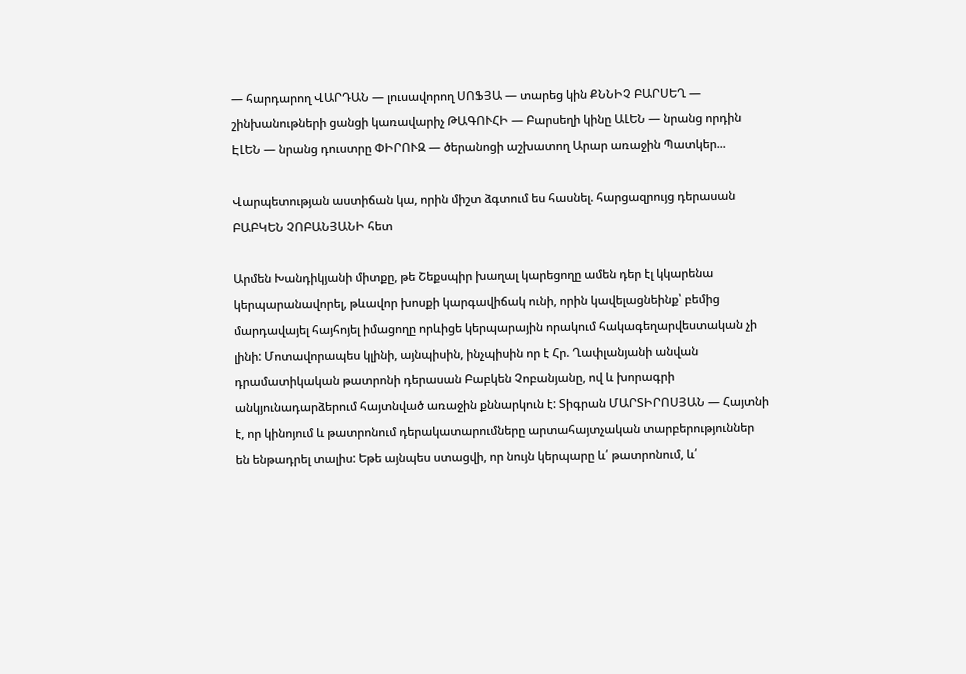— հարդարող ՎԱՐԴԱՆ — լուսավորող ՍՈՖՅԱ — տարեց կին ՔՆՆԻՉ ԲԱՐՍԵՂ — շինխանութների ցանցի կառավարիչ ԹԱԳՈՒՀԻ — Բարսեղի կինը ԱԼԵՆ — նրանց որդին ԷԼԵՆ — նրանց դուստրը ՓԻՐՈՒԶ — ծերանոցի աշխատող Արար առաջին Պատկեր...

Վարպետության աստիճան կա, որին միշտ ձգտում ես հասնել. հարցազրույց դերասան ԲԱԲԿԵՆ ՉՈԲԱՆՅԱՆԻ հետ

Արմեն Խանդիկյանի միտքը, թե Շեքսպիր խաղալ կարեցողը ամեն դեր էլ կկարենա կերպարանավորել, թևավոր խոսքի կարգավիճակ ունի, որին կավելացնեինք՝ բեմից մարդավայել հայհոյել իմացողը որևիցե կերպարային որակում հակագեղարվեստական չի լինի: Մոտավորապես կլինի, այնպիսին, ինչպիսին որ է Հր. Ղափլանյանի անվան դրամատիկական թատրոնի դերասան Բաբկեն Չոբանյանը, ով և խորագրի անկյունադարձերում հայտնված առաջին քննարկուն է: Տիգրան ՄԱՐՏԻՐՈՍՅԱՆ — Հայտնի է, որ կինոյում և թատրոնում դերակատարումները արտահայտչական տարբերություններ են ենթադրել տալիս: Եթե այնպես ստացվի, որ նույն կերպարը և՛ թատրոնում, և՛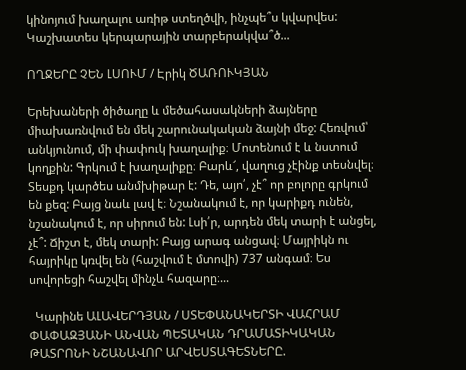կինոյում խաղալու առիթ ստեղծվի, ինչպե՞ս կվարվես: Կաշխատես կերպարային տարբերակվա՞ծ...

ՈՂՋԵՐԸ ՉԵՆ ԼՍՈՒՄ / Էրիկ ԾԱՌՈՒԿՅԱՆ

Երեխաների ծիծաղը և մեծահասակների ձայները միախառնվում են մեկ շարունակական ձայնի մեջ: Հեռվում՝ անկյունում, մի փափուկ խաղալիք։ Մոտենում է և նստում  կողքին: Գրկում է խաղալիքը։ Բարև՜, վաղուց չէինք տեսնվել։ Տեսքդ կարծես անմխիթար է: Դե, այո՛, չէ՞ որ բոլորը գրկում են քեզ: Բայց նաև լավ է։ Նշանակում է, որ կարիքդ ունեն, նշանակում է, որ սիրում են: Լսի՛ր, արդեն մեկ տարի է անցել, չէ՞: Ճիշտ է, մեկ տարի: Բայց արագ անցավ։ Մայրիկն ու հայրիկը կռվել են (հաշվում է մտովի) 737 անգամ։ Ես սովորեցի հաշվել մինչև հազարը։...

  Կարինե ԱԼԱՎԵՐԴՅԱՆ / ՍՏԵՓԱՆԱԿԵՐՏԻ ՎԱՀՐԱՄ ՓԱՓԱԶՅԱՆԻ ԱՆՎԱՆ ՊԵՏԱԿԱՆ ԴՐԱՄԱՏԻԿԱԿԱՆ ԹԱՏՐՈՆԻ ՆՇԱՆԱՎՈՐ ԱՐՎԵՍՏԱԳԵՏՆԵՐԸ.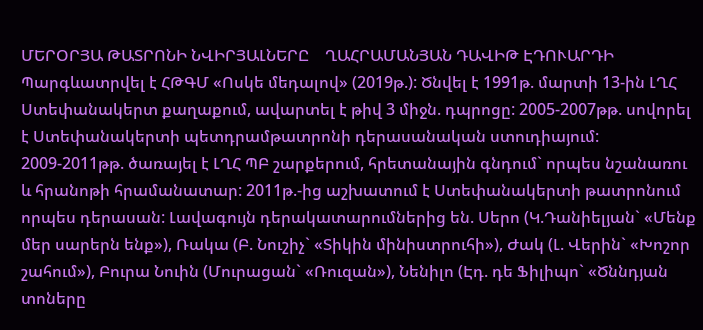ՄԵՐՕՐՅԱ ԹԱՏՐՈՆԻ ՆՎԻՐՅԱԼՆԵՐԸ    ՂԱՀՐԱՄԱՆՅԱՆ ԴԱՎԻԹ ԷԴՈՒԱՐԴԻ Պարգևատրվել է ՀԹԳՄ «Ոսկե մեդալով» (2019թ.): Ծնվել է 1991թ. մարտի 13-ին ԼՂՀ Ստեփանակերտ քաղաքում, ավարտել է թիվ 3 միջն. դպրոցը: 2005-2007թթ. սովորել է Ստեփանակերտի պետդրամթատրոնի դերասանական ստուդիայում: 2009-2011թթ. ծառայել է ԼՂՀ ՊԲ շարքերում, հրետանային գնդում` որպես նշանառու և հրանոթի հրամանատար: 2011թ.-ից աշխատում է Ստեփանակերտի թատրոնում որպես դերասան: Լավագույն դերակատարումներից են. Սերո (Կ.Դանիելյան` «Մենք մեր սարերն ենք»), Ռակա (Բ. Նուշիչ` «Տիկին մինիստրուհի»), Ժակ (Լ. Վերին` «Խոշոր շահում»), Բուրա Նուին (Մուրացան` «Ռուզան»), Նենիլո (Էդ. դե Ֆիլիպո` «Ծննդյան տոները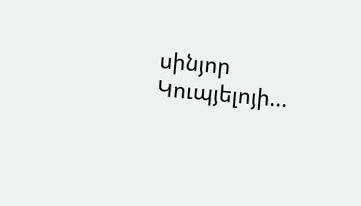սինյոր Կուպյելոյի...